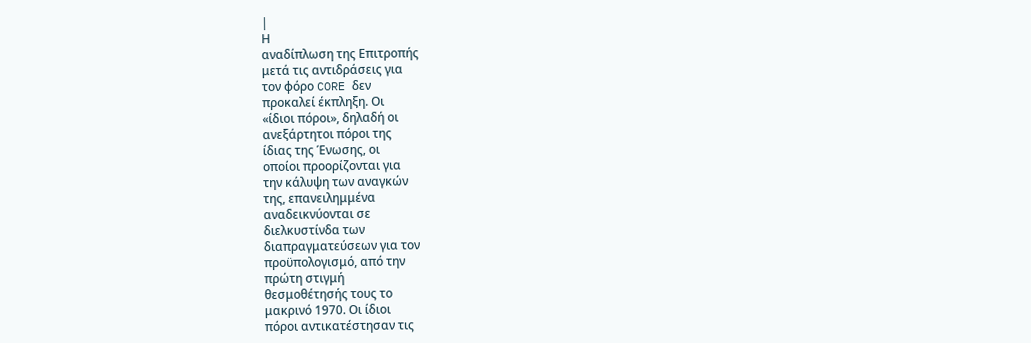|
Η
αναδίπλωση της Επιτροπής
μετά τις αντιδράσεις για
τον φόρο CORE δεν
προκαλεί έκπληξη. Οι
«ίδιοι πόροι», δηλαδή οι
ανεξάρτητοι πόροι της
ίδιας της Ένωσης, οι
οποίοι προορίζονται για
την κάλυψη των αναγκών
της, επανειλημμένα
αναδεικνύονται σε
διελκυστίνδα των
διαπραγματεύσεων για τον
προϋπολογισμό, από την
πρώτη στιγμή
θεσμοθέτησής τους το
μακρινό 1970. Οι ίδιοι
πόροι αντικατέστησαν τις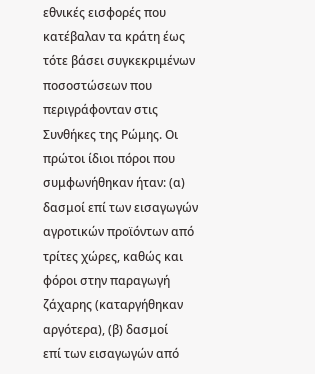εθνικές εισφορές που
κατέβαλαν τα κράτη έως
τότε βάσει συγκεκριμένων
ποσοστώσεων που
περιγράφονταν στις
Συνθήκες της Ρώμης. Οι
πρώτοι ίδιοι πόροι που
συμφωνήθηκαν ήταν: (α)
δασμοί επί των εισαγωγών
αγροτικών προϊόντων από
τρίτες χώρες, καθώς και
φόροι στην παραγωγή
ζάχαρης (καταργήθηκαν
αργότερα), (β) δασμοί
επί των εισαγωγών από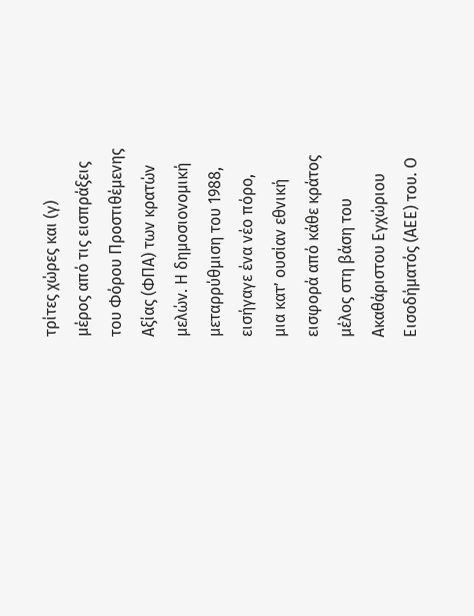τρίτες χώρες και (γ)
μέρος από τις εισπράξεις
του Φόρου Προστιθέμενης
Αξίας (ΦΠΑ) των κρατών
μελών. Η δημοσιονομική
μεταρρύθμιση του 1988,
εισήγαγε ένα νέο πόρο,
μια κατ’ ουσίαν εθνική
εισφορά από κάθε κράτος
μέλος στη βάση του
Ακαθάριστου Εγχώριου
Εισοδήματός (ΑΕΕ) του. Ο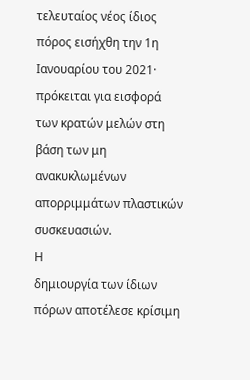τελευταίος νέος ίδιος
πόρος εισήχθη την 1η
Ιανουαρίου του 2021·
πρόκειται για εισφορά
των κρατών μελών στη
βάση των μη
ανακυκλωμένων
απορριμμάτων πλαστικών
συσκευασιών.
Η
δημιουργία των ίδιων
πόρων αποτέλεσε κρίσιμη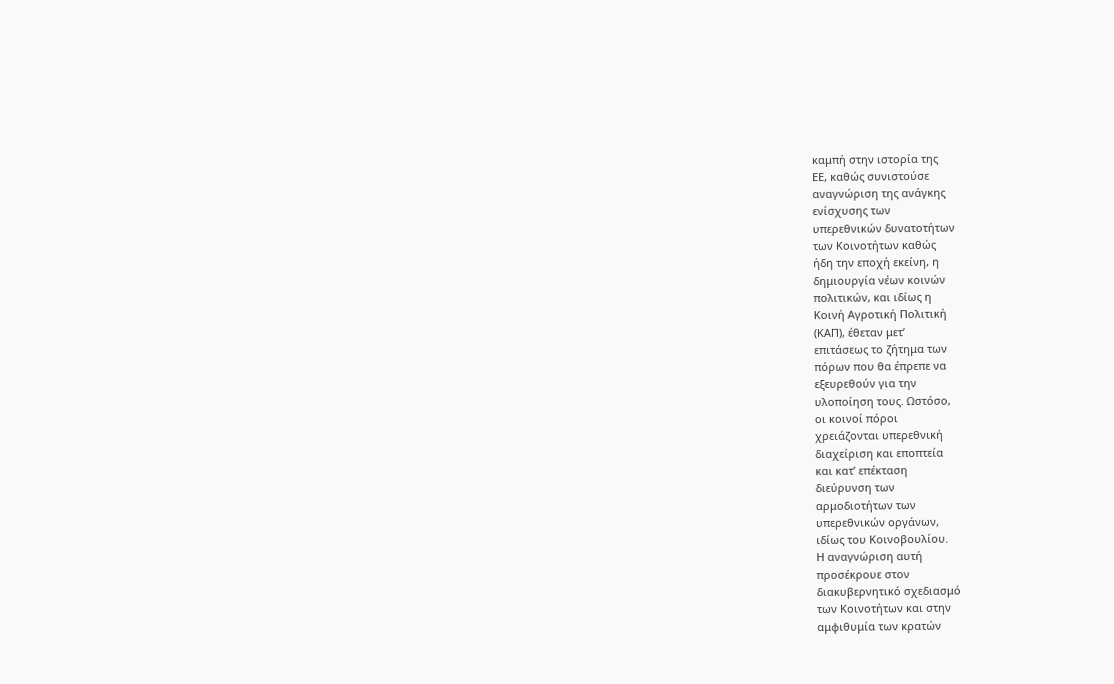καμπή στην ιστορία της
ΕΕ, καθώς συνιστούσε
αναγνώριση της ανάγκης
ενίσχυσης των
υπερεθνικών δυνατοτήτων
των Κοινοτήτων καθώς
ήδη την εποχή εκείνη, η
δημιουργία νέων κοινών
πολιτικών, και ιδίως η
Κοινή Αγροτική Πολιτική
(ΚΑΠ), έθεταν μετ’
επιτάσεως το ζήτημα των
πόρων που θα έπρεπε να
εξευρεθούν για την
υλοποίηση τους. Ωστόσο,
οι κοινοί πόροι
χρειάζονται υπερεθνική
διαχείριση και εποπτεία
και κατ’ επέκταση
διεύρυνση των
αρμοδιοτήτων των
υπερεθνικών οργάνων,
ιδίως του Κοινοβουλίου.
Η αναγνώριση αυτή
προσέκρουε στον
διακυβερνητικό σχεδιασμό
των Κοινοτήτων και στην
αμφιθυμία των κρατών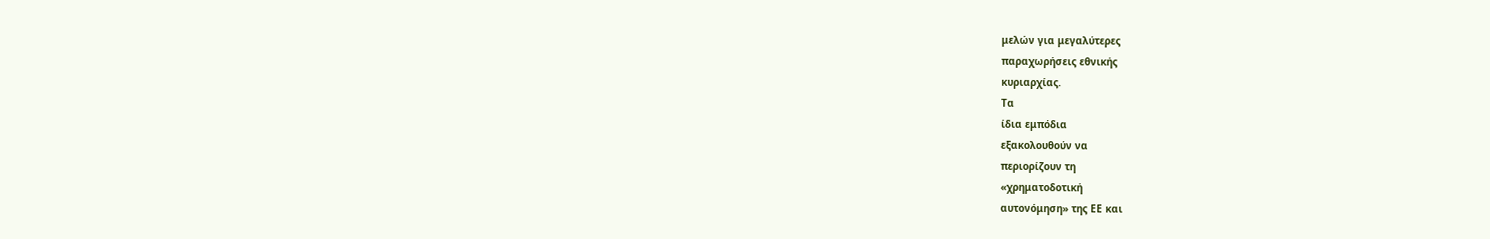μελών για μεγαλύτερες
παραχωρήσεις εθνικής
κυριαρχίας.
Τα
ίδια εμπόδια
εξακολουθούν να
περιορίζουν τη
«χρηματοδοτική
αυτονόμηση» της ΕΕ και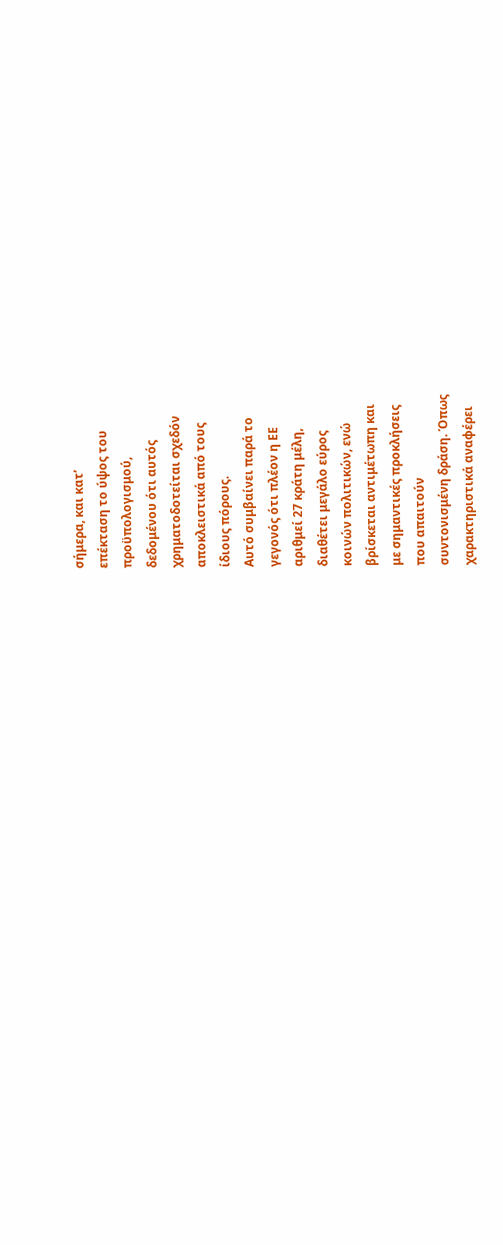σήμερα, και κατ’
επέκταση το ύψος του
προϋπολογισμού,
δεδομένου ότι αυτός
χρηματοδοτείται σχεδόν
αποκλειστικά από τους
ίδιους πόρους.
Αυτό συμβαίνει παρά το
γεγονός ότι πλέον η ΕΕ
αριθμεί 27 κράτη μέλη,
διαθέτει μεγάλο εύρος
κοινών πολιτικών, ενώ
βρίσκεται αντιμέτωπη και
με σημαντικές προκλήσεις
που απαιτούν
συντονισμένη δράση. Όπως
χαρακτηριστικά αναφέρει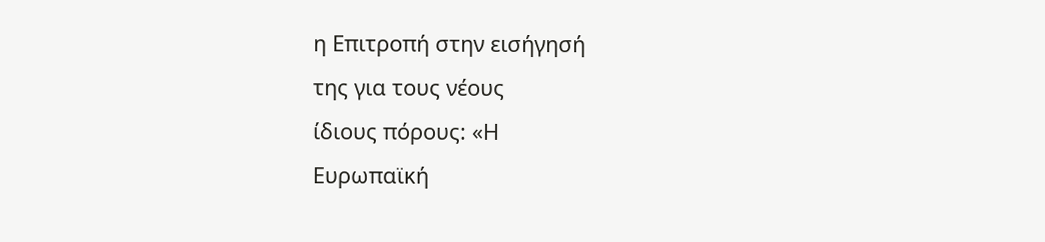η Επιτροπή στην εισήγησή
της για τους νέους
ίδιους πόρους: «Η
Ευρωπαϊκή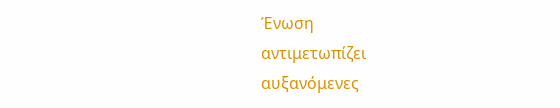Ένωση
αντιμετωπίζει
αυξανόμενες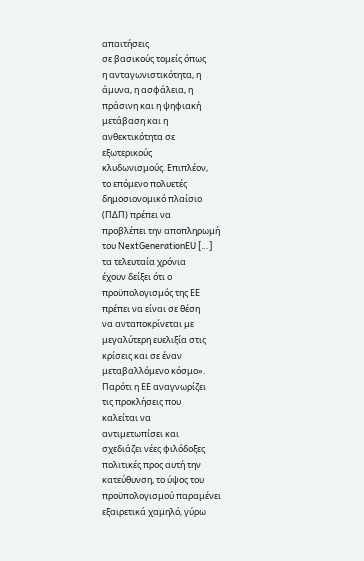απαιτήσεις
σε βασικούς τομείς όπως
η ανταγωνιστικότητα, η
άμυνα, η ασφάλεια, η
πράσινη και η ψηφιακή
μετάβαση και η
ανθεκτικότητα σε
εξωτερικούς
κλυδωνισμούς. Επιπλέον,
το επόμενο πολυετές
δημοσιονομικό πλαίσιο
(ΠΔΠ) πρέπει να
προβλέπει την αποπληρωμή
του NextGenerationEU […]
τα τελευταία χρόνια
έχουν δείξει ότι ο
προϋπολογισμός της ΕΕ
πρέπει να είναι σε θέση
να ανταποκρίνεται με
μεγαλύτερη ευελιξία στις
κρίσεις και σε έναν
μεταβαλλόμενο κόσμο».
Παρότι η ΕΕ αναγνωρίζει
τις προκλήσεις που
καλείται να
αντιμετωπίσει και
σχεδιάζει νέες φιλόδοξες
πολιτικές προς αυτή την
κατεύθυνση, το ύψος του
προϋπολογισμού παραμένει
εξαιρετικά χαμηλό, γύρω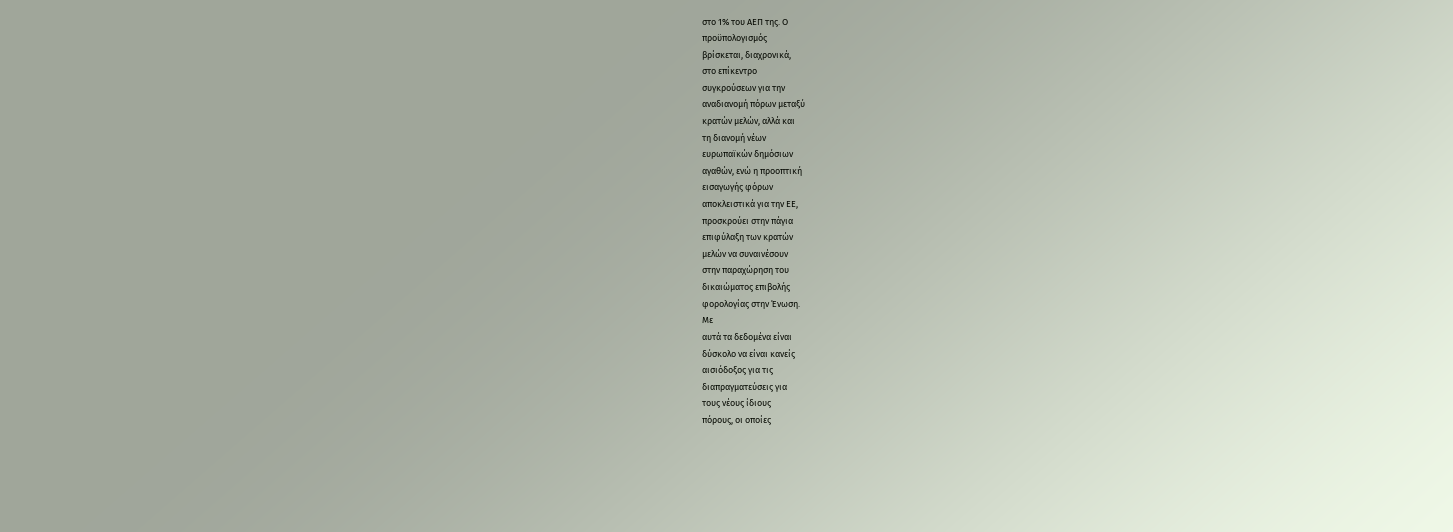στο 1% του ΑΕΠ της. Ο
προϋπολογισμός
βρίσκεται, διαχρονικά,
στο επίκεντρο
συγκρούσεων για την
αναδιανομή πόρων μεταξύ
κρατών μελών, αλλά και
τη διανομή νέων
ευρωπαϊκών δημόσιων
αγαθών, ενώ η προοπτική
εισαγωγής φόρων
αποκλειστικά για την ΕΕ,
προσκρούει στην πάγια
επιφύλαξη των κρατών
μελών να συναινέσουν
στην παραχώρηση του
δικαιώματος επιβολής
φορολογίας στην Ένωση.
Με
αυτά τα δεδομένα είναι
δύσκολο να είναι κανείς
αισιόδοξος για τις
διαπραγματεύσεις για
τους νέους ίδιους
πόρους, οι οποίες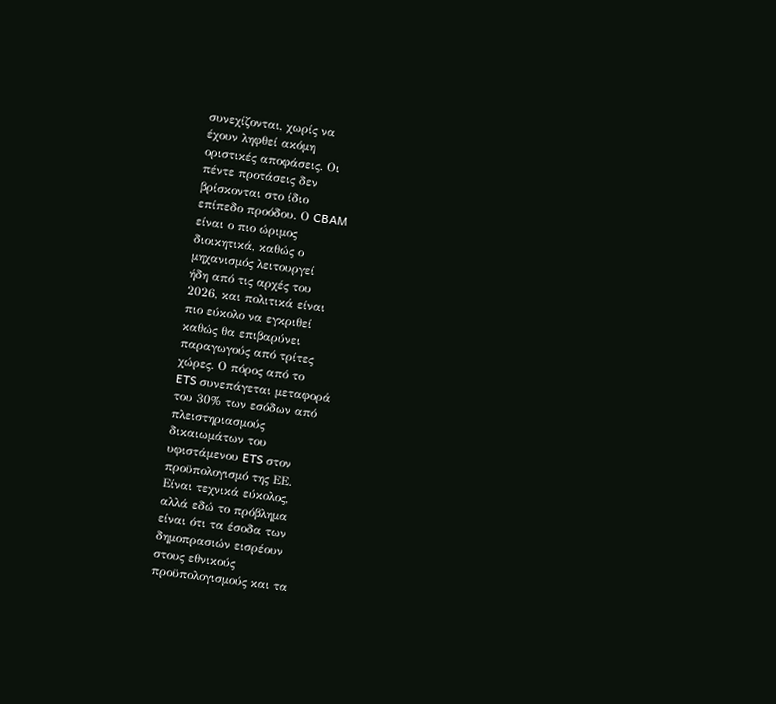συνεχίζονται, χωρίς να
έχουν ληφθεί ακόμη
οριστικές αποφάσεις. Οι
πέντε προτάσεις δεν
βρίσκονται στο ίδιο
επίπεδο προόδου. Ο CBAM
είναι ο πιο ώριμος
διοικητικά, καθώς ο
μηχανισμός λειτουργεί
ήδη από τις αρχές του
2026, και πολιτικά είναι
πιο εύκολο να εγκριθεί
καθώς θα επιβαρύνει
παραγωγούς από τρίτες
χώρες. Ο πόρος από το
ETS συνεπάγεται μεταφορά
του 30% των εσόδων από
πλειστηριασμούς
δικαιωμάτων του
υφιστάμενου ETS στον
προϋπολογισμό της ΕΕ.
Είναι τεχνικά εύκολος,
αλλά εδώ το πρόβλημα
είναι ότι τα έσοδα των
δημοπρασιών εισρέουν
στους εθνικούς
προϋπολογισμούς και τα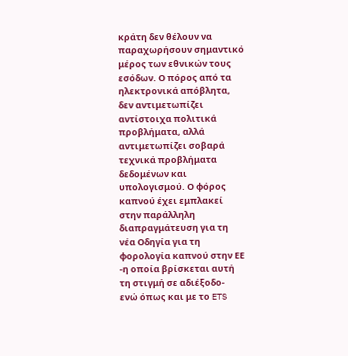κράτη δεν θέλουν να
παραχωρήσουν σημαντικό
μέρος των εθνικών τους
εσόδων. Ο πόρος από τα
ηλεκτρονικά απόβλητα,
δεν αντιμετωπίζει
αντίστοιχα πολιτικά
προβλήματα, αλλά
αντιμετωπίζει σοβαρά
τεχνικά προβλήματα
δεδομένων και
υπολογισμού. Ο φόρος
καπνού έχει εμπλακεί
στην παράλληλη
διαπραγμάτευση για τη
νέα Οδηγία για τη
φορολογία καπνού στην ΕΕ
-η οποία βρίσκεται αυτή
τη στιγμή σε αδιέξοδο-
ενώ όπως και με το ETS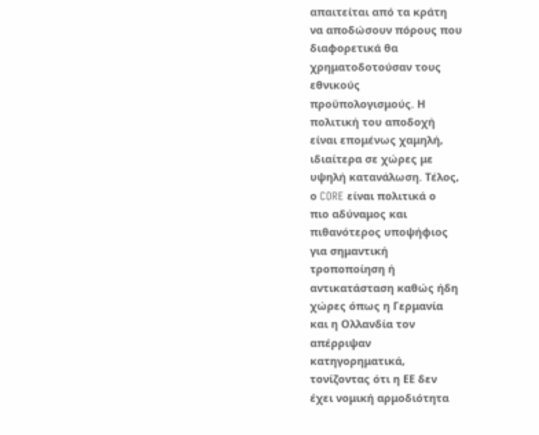απαιτείται από τα κράτη
να αποδώσουν πόρους που
διαφορετικά θα
χρηματοδοτούσαν τους
εθνικούς
προϋπολογισμούς. Η
πολιτική του αποδοχή
είναι επομένως χαμηλή,
ιδιαίτερα σε χώρες με
υψηλή κατανάλωση. Τέλος,
ο CORE είναι πολιτικά ο
πιο αδύναμος και
πιθανότερος υποψήφιος
για σημαντική
τροποποίηση ή
αντικατάσταση καθώς ήδη
χώρες όπως η Γερμανία
και η Ολλανδία τον
απέρριψαν
κατηγορηματικά,
τονίζοντας ότι η ΕΕ δεν
έχει νομική αρμοδιότητα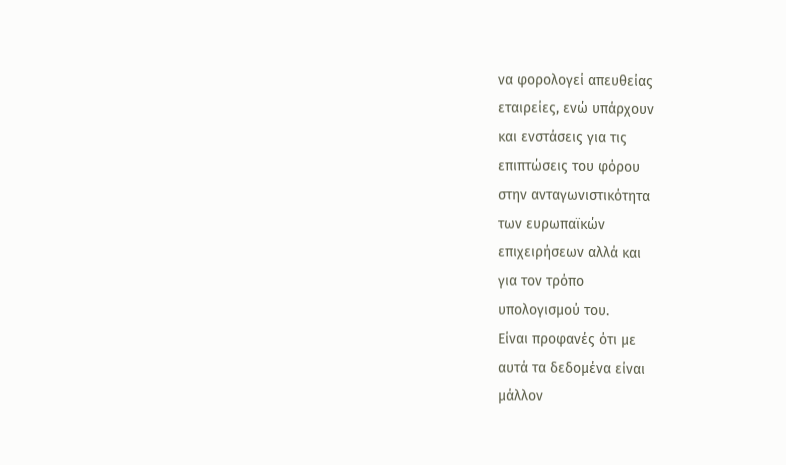να φορολογεί απευθείας
εταιρείες, ενώ υπάρχουν
και ενστάσεις για τις
επιπτώσεις του φόρου
στην ανταγωνιστικότητα
των ευρωπαϊκών
επιχειρήσεων αλλά και
για τον τρόπο
υπολογισμού του.
Είναι προφανές ότι με
αυτά τα δεδομένα είναι
μάλλον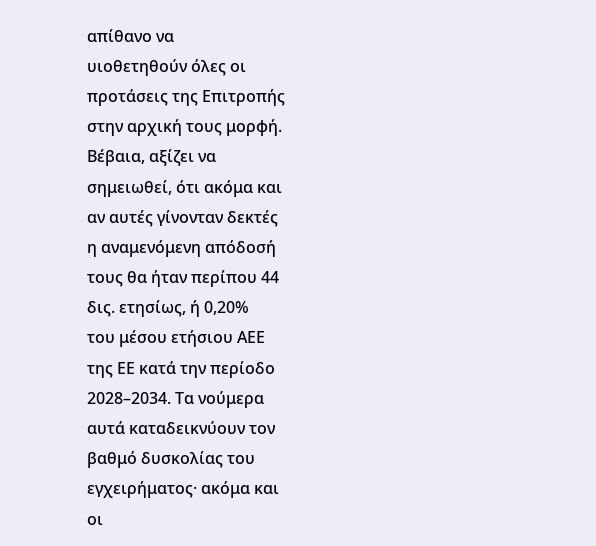απίθανο να
υιοθετηθούν όλες οι
προτάσεις της Επιτροπής
στην αρχική τους μορφή.
Βέβαια, αξίζει να
σημειωθεί, ότι ακόμα και
αν αυτές γίνονταν δεκτές
η αναμενόμενη απόδοσή
τους θα ήταν περίπου 44
δις. ετησίως, ή 0,20%
του μέσου ετήσιου ΑΕΕ
της ΕΕ κατά την περίοδο
2028–2034. Τα νούμερα
αυτά καταδεικνύουν τον
βαθμό δυσκολίας του
εγχειρήματος· ακόμα και
οι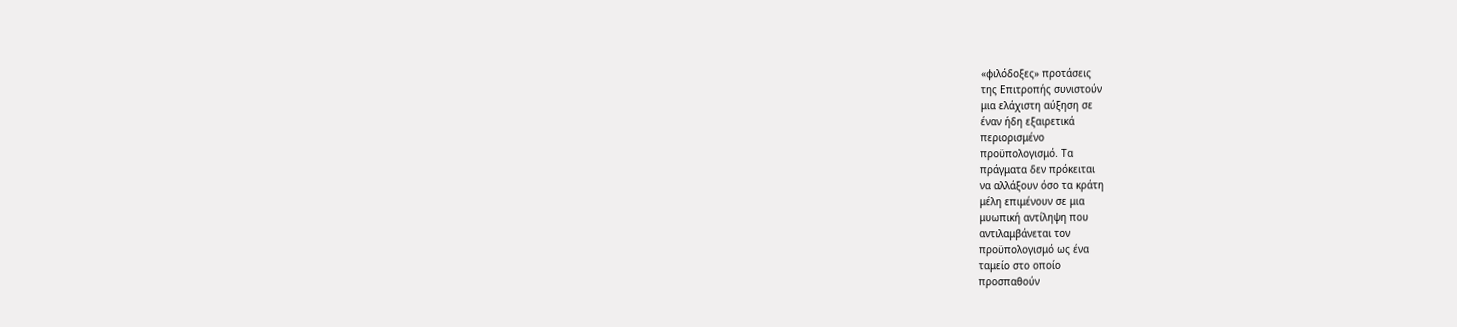«φιλόδοξες» προτάσεις
της Επιτροπής συνιστούν
μια ελάχιστη αύξηση σε
έναν ήδη εξαιρετικά
περιορισμένο
προϋπολογισμό. Τα
πράγματα δεν πρόκειται
να αλλάξουν όσο τα κράτη
μέλη επιμένουν σε μια
μυωπική αντίληψη που
αντιλαμβάνεται τον
προϋπολογισμό ως ένα
ταμείο στο οποίο
προσπαθούν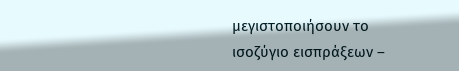μεγιστοποιήσουν το
ισοζύγιο εισπράξεων –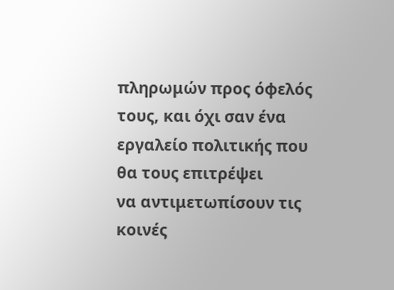πληρωμών προς όφελός
τους, και όχι σαν ένα
εργαλείο πολιτικής που
θα τους επιτρέψει
να αντιμετωπίσουν τις
κοινές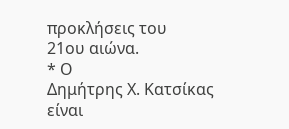προκλήσεις του
21ου αιώνα.
* Ο
Δημήτρης Χ. Κατσίκας
είναι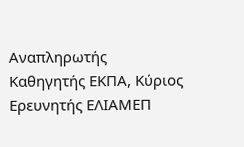Αναπληρωτής
Καθηγητής ΕΚΠΑ, Κύριος
Ερευνητής ΕΛΙΑΜΕΠ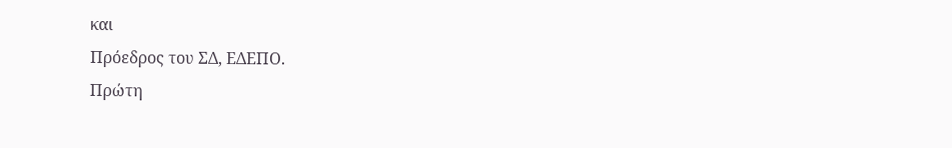και
Πρόεδρος του ΣΔ, ΕΔΕΠΟ.
Πρώτη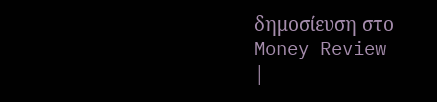δημοσίευση στο
Money Review
|